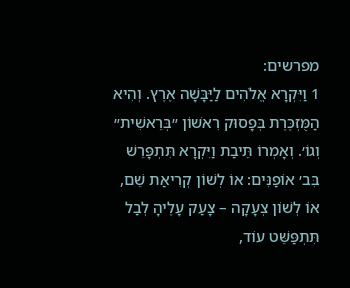מפרשים:
1 וַיִּקְרָא אֱלֹהִים לַיַּבָּשָׁה אֶרֶץ. וְהִיא הַמֻּזְכֶּרֶת בְּפָסוּק רִאשׁוֹן ״בְּרֵאשִׁית״ וְגוֹ׳. וְאָמְרוֹ תֵּיבַת וַיִּקְרָא תִּתְפָּרֵשׁ בִּב׳ אוֹפַנִּים: אוֹ לְשׁוֹן קְרִיאַת שֵׁם, אוֹ לְשׁוֹן צְעָקָה – צָעַק עָלֶיהָ לְבַל תִּתְפַּשֵּׁט עוֹד,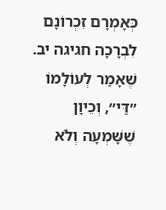כְּאָמְרָם זִכְרוֹנָם לִבְרָכָה חגיגה יב. שֶׁאָמַר לְעוֹלָמוֹ ״דַּי״, וְכֵיוָן שֶׁשָּׁמְעָה וְלֹא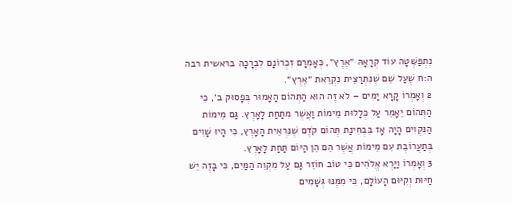נִתְפַּשְּׁטָה עוֹד קְרָאָהּ ״אֶרֶץ״, כְּאָמְרָם זִכְרוֹנָם לִבְרָכָה בראשית רבה ה:ח שֶׁעַל שֵׁם שֶׁנִּתְרַצֵּית נִקְרֵאת ״אֶרֶץ״.
2 וְאָמְרוֹ קָרָא יַמִּים – לֹא זֶה הוּא הַתְּהוֹם הָאָמוּר בְּפָסוּק ב׳, כִּי הַתְּהוֹם יֵאָמֵר עַל כְּלָלוּת מֵימוֹת וַאֲשֶׁר מִתַּחַת לָאָרֶץ. גַּם מֵימוֹת הַנִּקְוִים הָיָה אָז בִּבְחִינַת תְּהוֹם קֹדֶם שֶׁנִּרְאֵית הָאָרֶץ, כִּי הָיוּ שָׁוִים בְּתַעֲרוֹבֶת עִם מֵימוֹת אֲשֶׁר הֵם הֵן הַיּוֹם תַּחַת לָאָרֶץ.
3 וְאָמְרוֹ וַיַּרְא אֱלֹהִים כִּי טוֹב חוֹזֵר גַּם עַל מִקְוֵה הַמַּיִם, כִּי בָּזֶה יֵשׁ חַיּוּת וְקִיּוּם הָעוֹלָם, כִּי מִמֶּנּוּ גְּשָׁמִים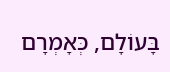בָּעוֹלָם, כְּאָמְרָם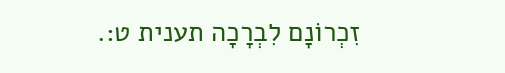זִכְרוֹנָם לִבְרָכָה תענית ט:.